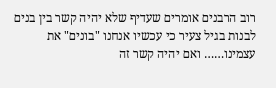רוב הרבנים אומרים שעדיף שלא יהיה קשר בין בנים לבנות בגיל צעיר כי עכשיו אנחנו "בונים" את עצמינו…… ואם יהיה קשר זה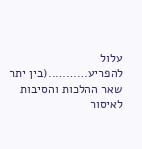עלול להפריע………..(בין יתר שאר ההלכות והסיבות לאיסור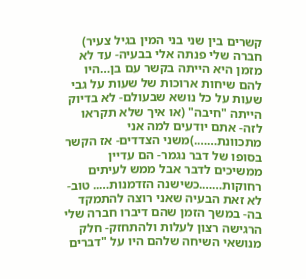קשרים בין שני בני המין בגיל צעיר) חברה שלי פנתה אלי בבעיה- עד לא מזמן היא הייתה בקשר עם בן…היו להם שיחות ארוכות של שעות על גבי שעות על כל נושא שבעולם- לא בדיוק הייתה "חיבה" (או איך שלא תקראו לזה- אתם יודעים למה אני מתכוונת…….)משני הצדדים- אז הקשר בסופו של דבר נגמר- הם עדיין ממשיכים לדבר אבל ממש לעיתים רחוקות…….כשישנה הזדמנות….. טוב- לא זאת הבעיה שאני רוצה להתמקד בה- במשך הזמן שהם דיברו חברה שלי הרגישה רצון לעלות ולהתחזק- חלק מנושאי השיחה שלהם היו על "דברים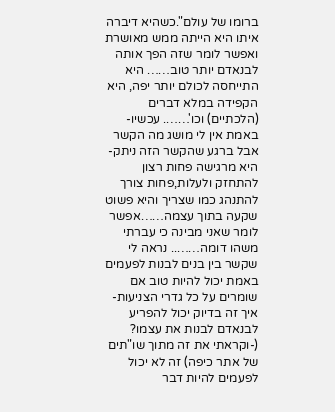ברומו של עולם".כשהיא דיברה איתו היא הייתה ממש מאושרת ואפשר לומר שזה הפך אותה לבנאדם יותר טוב…… היא התייחסה לכולם יותר יפה, היא הקפידה במלא דברים (הלכתיים) וכו'……. עכשיו- באמת אין לי מושג מה הקשר אבל ברגע שהקשר הזה ניתק- היא מרגישה פחות רצון להתחזק ולעלות,פחות צורך להתנהג כמו שצריך והיא פשוט שקעה בתוך עצמה……אפשר לומר שאני מבינה כי עברתי משהו דומה…….. נראה לי שקשר בין בנים לבנות לפעמים באמת יכול להיות טוב אם שומרים על כל גדרי הצניעות- איך זה בדיוק יכול להפריע לבנאדם לבנות את עצמו? (-וקראתי את זה מתוך שו"תים של אתר כיפה) זה לא יכול לפעמים להיות דבר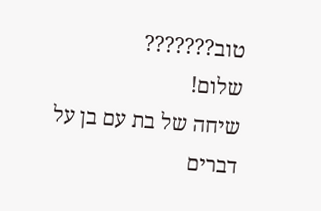טוב???????
שלום!
שיחה של בת עם בן על דברים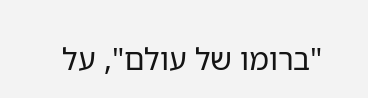"ברומו של עולם", על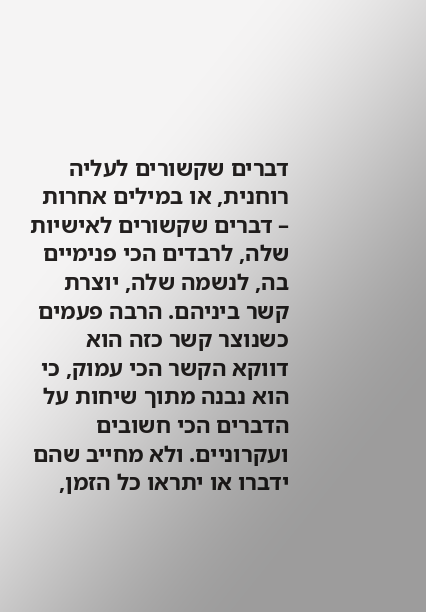דברים שקשורים לעליה רוחנית, או במילים אחרות – דברים שקשורים לאישיות שלה, לרבדים הכי פנימיים בה, לנשמה שלה, יוצרת קשר ביניהם. הרבה פעמים כשנוצר קשר כזה הוא דווקא הקשר הכי עמוק, כי הוא נבנה מתוך שיחות על הדברים הכי חשובים ועקרוניים. ולא מחייב שהם ידברו או יתראו כל הזמן,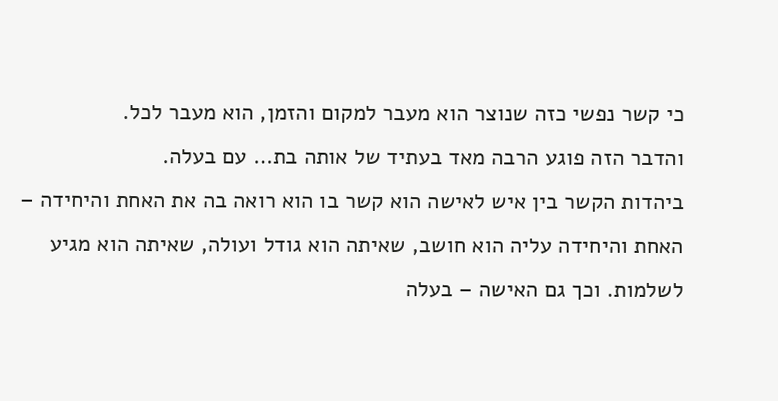כי קשר נפשי כזה שנוצר הוא מעבר למקום והזמן, הוא מעבר לכל.
והדבר הזה פוגע הרבה מאד בעתיד של אותה בת… עם בעלה.
ביהדות הקשר בין איש לאישה הוא קשר בו הוא רואה בה את האחת והיחידה – האחת והיחידה עליה הוא חושב, שאיתה הוא גודל ועולה, שאיתה הוא מגיע לשלמות. וכך גם האישה – בעלה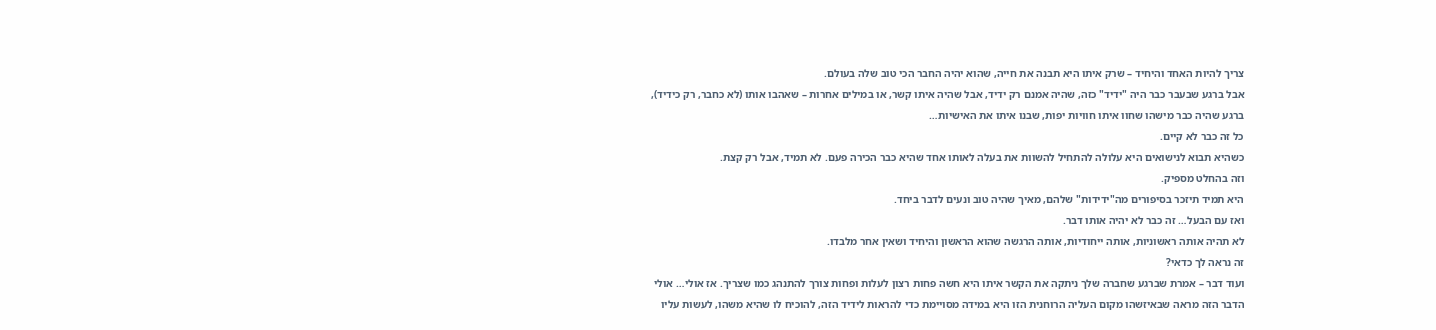צריך להיות האחד והיחיד – שרק איתו היא תבנה את חייה, שהוא יהיה החבר הכי טוב שלה בעולם.
אבל ברגע שבעבר כבר היה "ידיד" כזה, שהיה אמנם רק ידיד, אבל שהיה איתו קשר, או במילים אחרות – שאהבו אותו (לא כחבר, רק כידיד), ברגע שהיה כבר מישהו שחוו איתו חוויות יפות, שבנו איתו את האישיות…
כל זה כבר לא קיים.
כשהיא תבוא לנישואים היא עלולה להתחיל להשוות את בעלה לאותו אחד שהיא כבר הכירה פעם. לא תמיד, אבל רק קצת.
וזה בהחלט מספיק.
היא תמיד תיזכר בסיפורים מה"ידידות" שלהם, מאיך שהיה טוב ונעים לדבר ביחד.
ואז עם הבעל… זה כבר לא יהיה אותו דבר.
לא תהיה אותה ראשוניות, אותה ייחודיות, אותה הרגשה שהוא הראשון והיחיד ושאין אחר מלבדו.
זה נראה לך כדאי?
ועוד דבר – אמרת שברגע שחברה שלך ניתקה את הקשר איתו היא חשה פחות רצון לעלות ופחות צורך להתנהג כמו שצריך. אז אולי… אולי הדבר הזה מראה שבאיזשהו מקום העליה הרוחנית הזו היא במידה מסויימת כדי להראות לידיד הזה, להוכיח לו שהיא משהו, לעשות עליו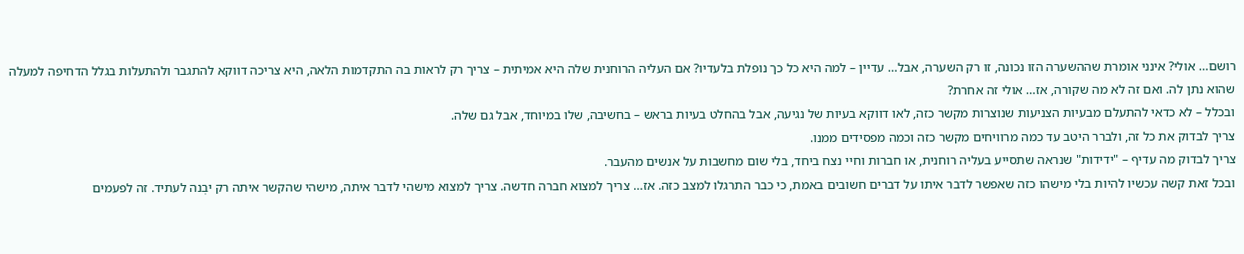רושם… אולי? אינני אומרת שההשערה הזו נכונה, זו רק השערה, אבל… עדיין – למה היא כל כך נופלת בלעדיו? אם העליה הרוחנית שלה היא אמיתית – צריך רק לראות בה התקדמות הלאה, היא צריכה דווקא להתגבר ולהתעלות בגלל הדחיפה למעלה שהוא נתן לה. ואם זה לא מה שקורה, אז… אולי זה אחרת?
ובכלל – לא כדאי להתעלם מבעיות הצניעות שנוצרות מקשר כזה, לאו דווקא בעיות של נגיעה, אבל בהחלט בעיות בראש – בחשיבה, שלו במיוחד, אבל גם שלה.
צריך לבדוק את כל זה, ולברר היטב עד כמה מרוויחים מקשר כזה וכמה מפסידים ממנו.
צריך לבדוק מה עדיף – "ידידות" שנראה שתסייע בעליה רוחנית, או חברות וחיי נצח ביחד, בלי שום מחשבות על אנשים מהעבר.
ובכל זאת קשה עכשיו להיות בלי מישהו כזה שאפשר לדבר איתו על דברים חשובים באמת, כי כבר התרגלו למצב כזה. אז… צריך למצוא חברה חדשה. צריך למצוא מישהי לדבר איתה, מישהי שהקשר איתה רק יבְנה לעתיד. זה לפעמים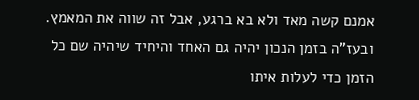אמנם קשה מאד ולא בא ברגע, אבל זה שווה את המאמץ. ובעז"ה בזמן הנכון יהיה גם האחד והיחיד שיהיה שם כל הזמן כדי לעלות איתו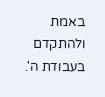באמת ולהתקדם בעבודת ה'.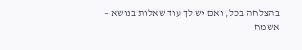בהצלחה בכל, ואם יש לך עוד שאלות בנושא – אשמח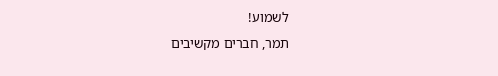לשמוע!
תמר, חברים מקשיבים